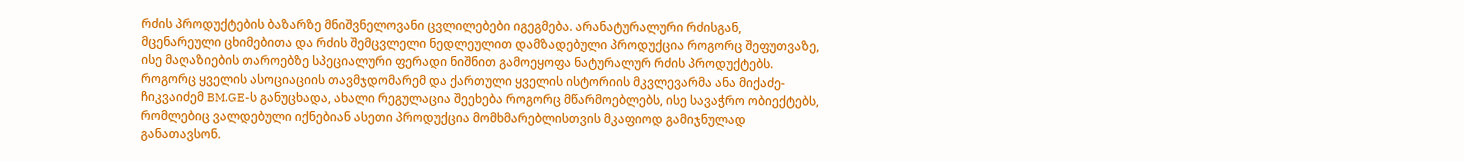რძის პროდუქტების ბაზარზე მნიშვნელოვანი ცვლილებები იგეგმება. არანატურალური რძისგან, მცენარეული ცხიმებითა და რძის შემცვლელი ნედლეულით დამზადებული პროდუქცია როგორც შეფუთვაზე, ისე მაღაზიების თაროებზე სპეციალური ფერადი ნიშნით გამოეყოფა ნატურალურ რძის პროდუქტებს.
როგორც ყველის ასოციაციის თავმჯდომარემ და ქართული ყველის ისტორიის მკვლევარმა ანა მიქაძე-ჩიკვაიძემ BM.GE-ს განუცხადა, ახალი რეგულაცია შეეხება როგორც მწარმოებლებს, ისე სავაჭრო ობიექტებს, რომლებიც ვალდებული იქნებიან ასეთი პროდუქცია მომხმარებლისთვის მკაფიოდ გამიჯნულად განათავსონ.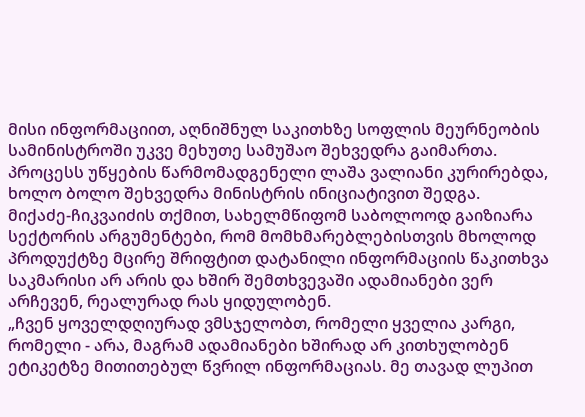მისი ინფორმაციით, აღნიშნულ საკითხზე სოფლის მეურნეობის სამინისტროში უკვე მეხუთე სამუშაო შეხვედრა გაიმართა. პროცესს უწყების წარმომადგენელი ლაშა ვალიანი კურირებდა, ხოლო ბოლო შეხვედრა მინისტრის ინიციატივით შედგა.
მიქაძე-ჩიკვაიძის თქმით, სახელმწიფომ საბოლოოდ გაიზიარა სექტორის არგუმენტები, რომ მომხმარებლებისთვის მხოლოდ პროდუქტზე მცირე შრიფტით დატანილი ინფორმაციის წაკითხვა საკმარისი არ არის და ხშირ შემთხვევაში ადამიანები ვერ არჩევენ, რეალურად რას ყიდულობენ.
„ჩვენ ყოველდღიურად ვმსჯელობთ, რომელი ყველია კარგი, რომელი - არა, მაგრამ ადამიანები ხშირად არ კითხულობენ ეტიკეტზე მითითებულ წვრილ ინფორმაციას. მე თავად ლუპით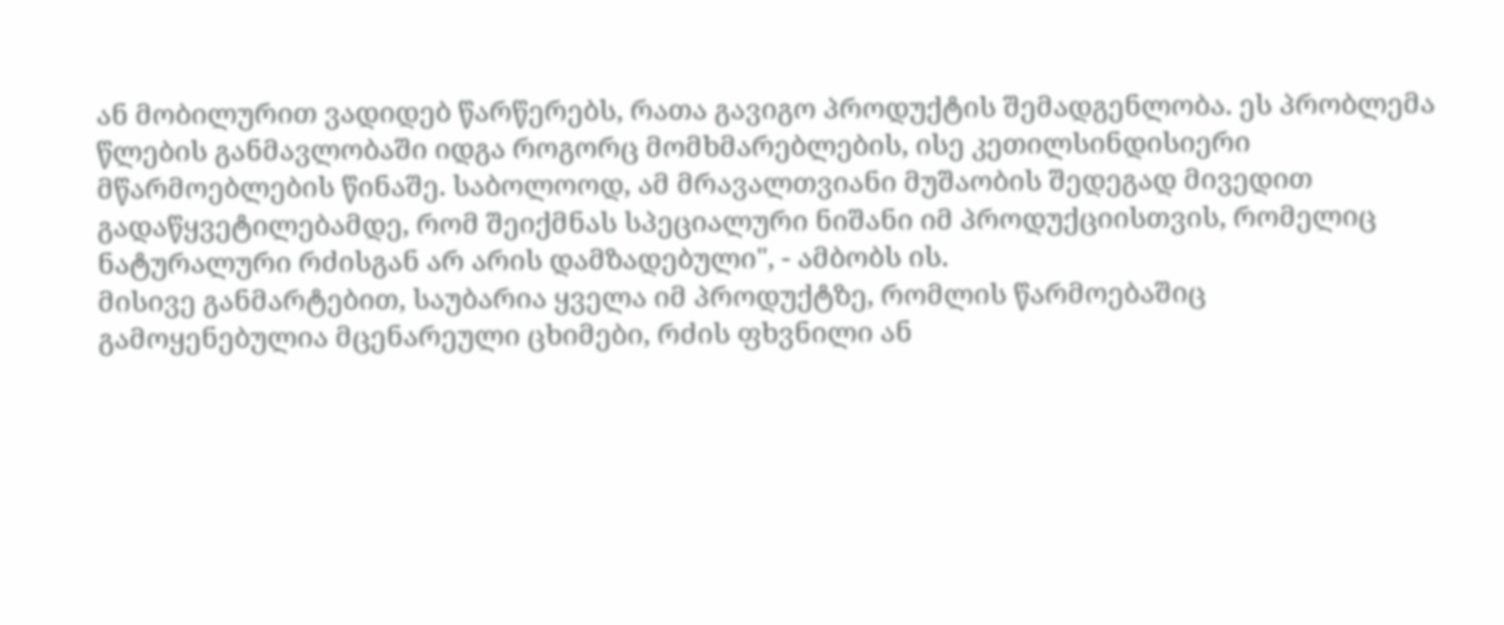ან მობილურით ვადიდებ წარწერებს, რათა გავიგო პროდუქტის შემადგენლობა. ეს პრობლემა წლების განმავლობაში იდგა როგორც მომხმარებლების, ისე კეთილსინდისიერი მწარმოებლების წინაშე. საბოლოოდ, ამ მრავალთვიანი მუშაობის შედეგად მივედით გადაწყვეტილებამდე, რომ შეიქმნას სპეციალური ნიშანი იმ პროდუქციისთვის, რომელიც ნატურალური რძისგან არ არის დამზადებული", - ამბობს ის.
მისივე განმარტებით, საუბარია ყველა იმ პროდუქტზე, რომლის წარმოებაშიც გამოყენებულია მცენარეული ცხიმები, რძის ფხვნილი ან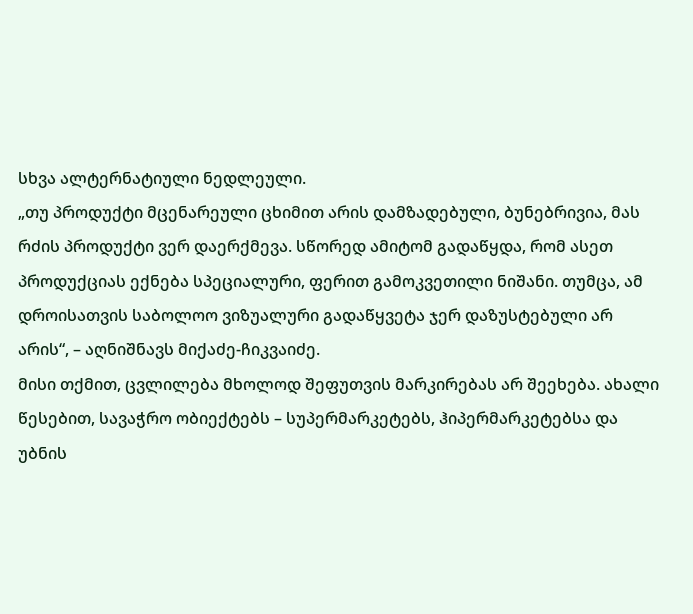სხვა ალტერნატიული ნედლეული.
„თუ პროდუქტი მცენარეული ცხიმით არის დამზადებული, ბუნებრივია, მას რძის პროდუქტი ვერ დაერქმევა. სწორედ ამიტომ გადაწყდა, რომ ასეთ პროდუქციას ექნება სპეციალური, ფერით გამოკვეთილი ნიშანი. თუმცა, ამ დროისათვის საბოლოო ვიზუალური გადაწყვეტა ჯერ დაზუსტებული არ არის“, – აღნიშნავს მიქაძე-ჩიკვაიძე.
მისი თქმით, ცვლილება მხოლოდ შეფუთვის მარკირებას არ შეეხება. ახალი წესებით, სავაჭრო ობიექტებს – სუპერმარკეტებს, ჰიპერმარკეტებსა და უბნის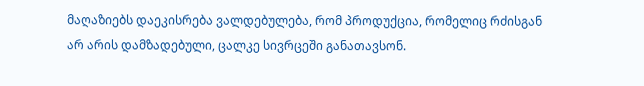მაღაზიებს დაეკისრება ვალდებულება, რომ პროდუქცია, რომელიც რძისგან არ არის დამზადებული, ცალკე სივრცეში განათავსონ.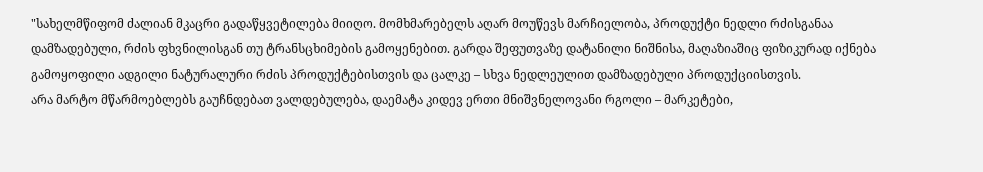"სახელმწიფომ ძალიან მკაცრი გადაწყვეტილება მიიღო. მომხმარებელს აღარ მოუწევს მარჩიელობა, პროდუქტი ნედლი რძისგანაა დამზადებული, რძის ფხვნილისგან თუ ტრანსცხიმების გამოყენებით. გარდა შეფუთვაზე დატანილი ნიშნისა, მაღაზიაშიც ფიზიკურად იქნება გამოყოფილი ადგილი ნატურალური რძის პროდუქტებისთვის და ცალკე – სხვა ნედლეულით დამზადებული პროდუქციისთვის.
არა მარტო მწარმოებლებს გაუჩნდებათ ვალდებულება, დაემატა კიდევ ერთი მნიშვნელოვანი რგოლი – მარკეტები,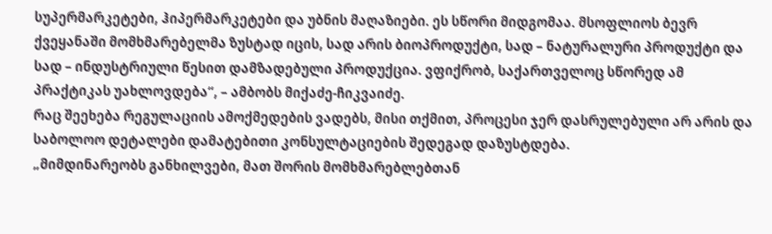სუპერმარკეტები, ჰიპერმარკეტები და უბნის მაღაზიები. ეს სწორი მიდგომაა. მსოფლიოს ბევრ ქვეყანაში მომხმარებელმა ზუსტად იცის, სად არის ბიოპროდუქტი, სად – ნატურალური პროდუქტი და სად – ინდუსტრიული წესით დამზადებული პროდუქცია. ვფიქრობ, საქართველოც სწორედ ამ პრაქტიკას უახლოვდება“, – ამბობს მიქაძე-ჩიკვაიძე.
რაც შეეხება რეგულაციის ამოქმედების ვადებს, მისი თქმით, პროცესი ჯერ დასრულებული არ არის და საბოლოო დეტალები დამატებითი კონსულტაციების შედეგად დაზუსტდება.
„მიმდინარეობს განხილვები, მათ შორის მომხმარებლებთან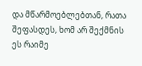და მწარმოებლებთან, რათა შეფასდეს, ხომ არ შექმნის ეს რაიმე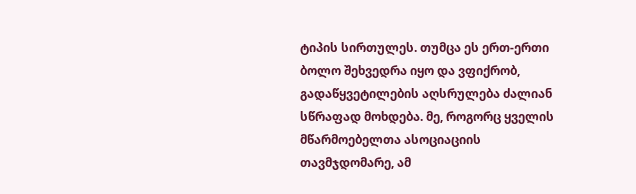ტიპის სირთულეს. თუმცა ეს ერთ-ერთი ბოლო შეხვედრა იყო და ვფიქრობ, გადაწყვეტილების აღსრულება ძალიან სწრაფად მოხდება. მე, როგორც ყველის მწარმოებელთა ასოციაციის თავმჯდომარე, ამ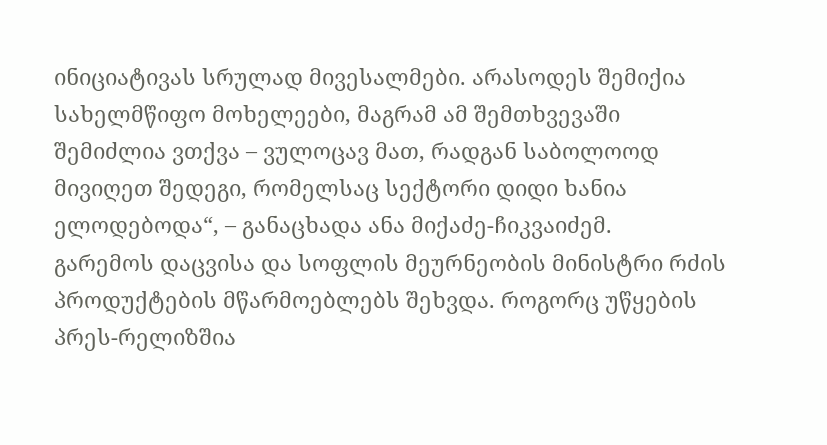ინიციატივას სრულად მივესალმები. არასოდეს შემიქია სახელმწიფო მოხელეები, მაგრამ ამ შემთხვევაში შემიძლია ვთქვა – ვულოცავ მათ, რადგან საბოლოოდ მივიღეთ შედეგი, რომელსაც სექტორი დიდი ხანია ელოდებოდა“, – განაცხადა ანა მიქაძე-ჩიკვაიძემ.
გარემოს დაცვისა და სოფლის მეურნეობის მინისტრი რძის პროდუქტების მწარმოებლებს შეხვდა. როგორც უწყების პრეს-რელიზშია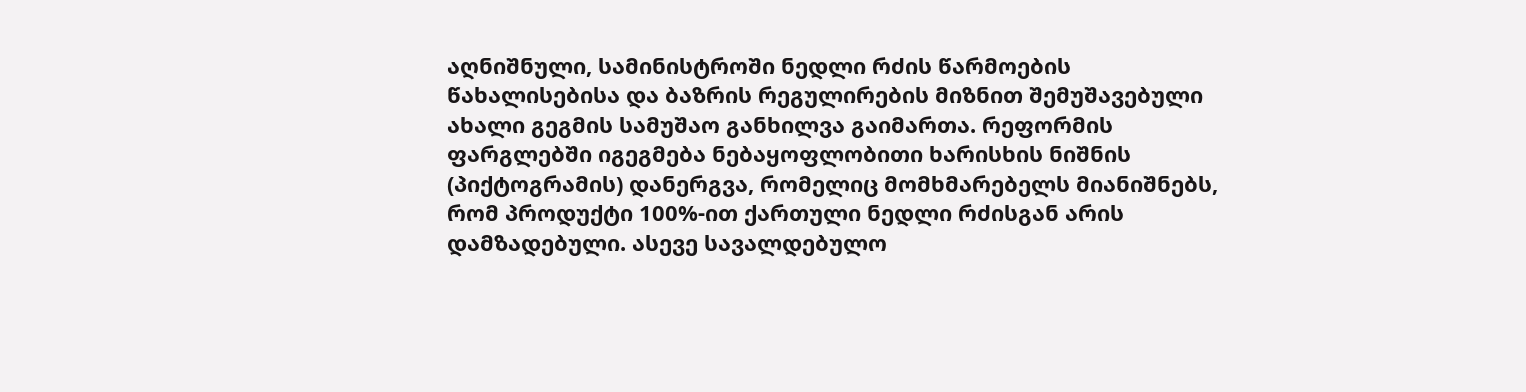აღნიშნული, სამინისტროში ნედლი რძის წარმოების წახალისებისა და ბაზრის რეგულირების მიზნით შემუშავებული ახალი გეგმის სამუშაო განხილვა გაიმართა. რეფორმის ფარგლებში იგეგმება ნებაყოფლობითი ხარისხის ნიშნის (პიქტოგრამის) დანერგვა, რომელიც მომხმარებელს მიანიშნებს, რომ პროდუქტი 100%-ით ქართული ნედლი რძისგან არის დამზადებული. ასევე სავალდებულო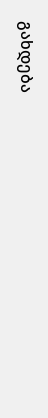გახდება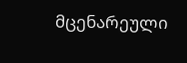მცენარეული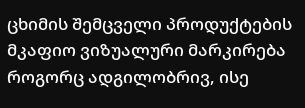ცხიმის შემცველი პროდუქტების მკაფიო ვიზუალური მარკირება როგორც ადგილობრივ, ისე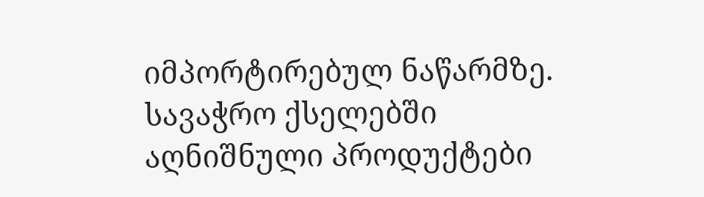იმპორტირებულ ნაწარმზე. სავაჭრო ქსელებში აღნიშნული პროდუქტები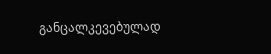განცალკევებულად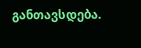განთავსდება.